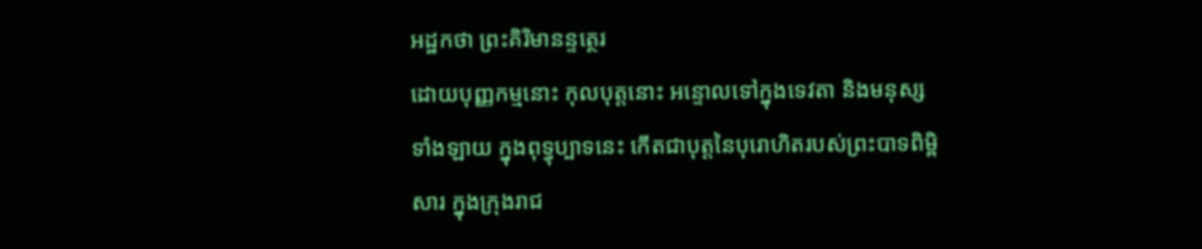អដ្ឋកថា ព្រះគិរិមានន្ទត្ថេរ
ដោយបុញ្ញកម្មនោះ កុលបុត្តនោះ អន្ទោលទៅក្នុងទេវតា និងមនុស្ស ទាំងឡាយ ក្នុងពុទ្ធុប្បាទនេះ កើតជាបុត្តនៃបុរោហិតរបស់ព្រះបាទពិម្ពិសារ ក្នុងក្រុងរាជ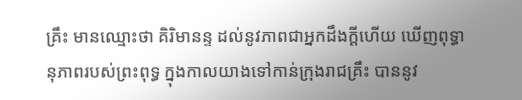គ្រឹះ មានឈ្មោះថា គិរិមានន្ទ ដល់នូវភាពជាអ្នកដឹងក្តីហើយ ឃើញពុទ្ធានុភាពរបស់ព្រះពុទ្ធ ក្នុងកាលយាងទៅកាន់ក្រុងរាជគ្រឹះ បាននូវ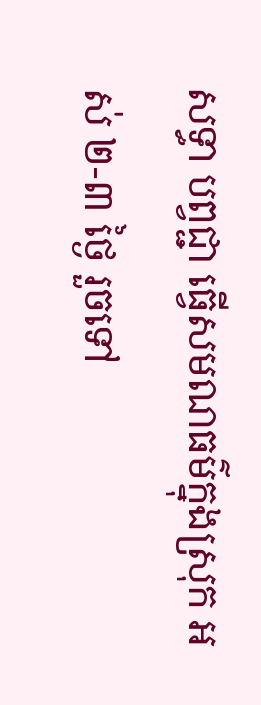សទ្ធា បព្វជ្ជា ធ្វើសមណធម៌ក្នុងស្រុក អស់ ២-៣ ថ្ងៃ រួចទៅ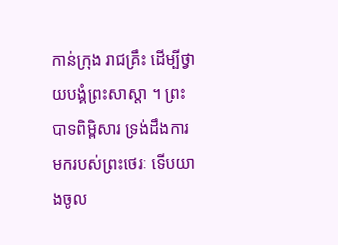កាន់ក្រុង រាជគ្រឹះ ដើម្បីថ្វាយបង្គំព្រះសាស្តា ។ ព្រះបាទពិម្ពិសារ ទ្រង់ដឹងការមករបស់ព្រះថេរៈ ទើបយាងចូល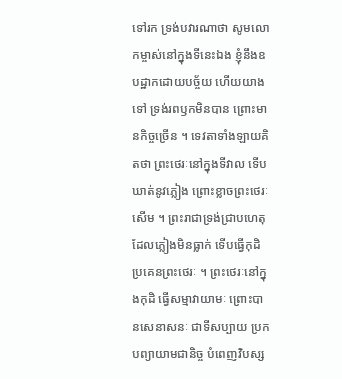ទៅរក ទ្រង់បវារណាថា សូមលោកម្ចាស់នៅក្នុងទីនេះឯង ខ្ញុំនឹងឧបដ្ឋាកដោយបច្ច័យ ហើយយាងទៅ ទ្រង់រពឫកមិនបាន ព្រោះមានកិច្ចច្រើន ។ ទេវតាទាំងឡាយគិតថា ព្រះថេរៈនៅក្នុងទីវាល ទើបឃាត់នូវភ្លៀង ព្រោះខ្លាចព្រះថេរៈ សើម ។ ព្រះរាជាទ្រង់ជ្រាបហេតុដែលភ្លៀងមិនធ្លាក់ ទើបធ្វើកុដិប្រគេនព្រះថេរៈ ។ ព្រះថេរៈនៅក្នុងកុដិ ធ្វើសម្មាវាយាមៈ ព្រោះបានសេនាសនៈ ជាទីសប្បាយ ប្រកបព្យាយាមជានិច្ច បំពេញវិបស្ស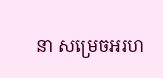នា សម្រេចអរហ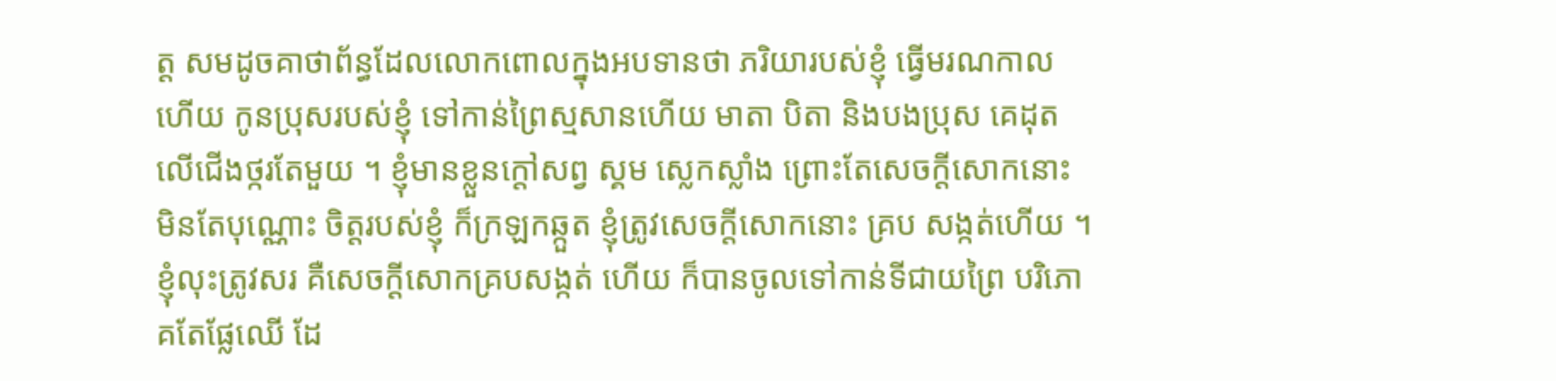ត្ត សមដូចគាថាព័ន្ធដែលលោកពោលក្នុងអបទានថា ភរិយារបស់ខ្ញុំ ធ្វើមរណកាលហើយ កូនប្រុសរបស់ខ្ញុំ ទៅកាន់ព្រៃស្មសានហើយ មាតា បិតា និងបងប្រុស គេដុតលើជើងថ្ករតែមួយ ។ ខ្ញុំមានខ្លួនក្តៅសព្វ ស្គម ស្លេកស្លាំង ព្រោះតែសេចក្តីសោកនោះ មិនតែបុណ្ណោះ ចិត្តរបស់ខ្ញុំ ក៏ក្រឡកឆ្កួត ខ្ញុំត្រូវសេចក្តីសោកនោះ គ្រប សង្កត់ហើយ ។ ខ្ញុំលុះត្រូវសរ គឺសេចក្តីសោកគ្របសង្កត់ ហើយ ក៏បានចូលទៅកាន់ទីជាយព្រៃ បរិភោគតែផ្លែឈើ ដែ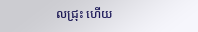លជ្រុះ ហើយ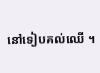នៅទៀបគល់ឈើ ។